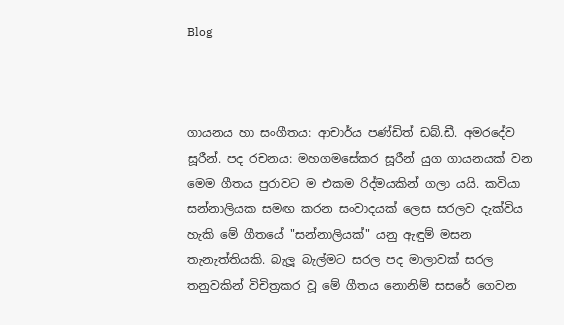Blog



ගායනය හා සංගීතය: ආචාර්ය පණ්ඩිත් ඩබ්.ඩී. අමරදේව සූරීන්. පද රචනය: මහගමසේකර සූරීන් යුග ගායනයක් වන මෙම ගීතය පුරාවට ම එකම රිද්මයකින් ගලා යයි. කවියා සන්නාලියක සමඟ කරන සංවාදයක් ලෙස සරලව දැක්විය හැකි මේ ගීතයේ "සන්නාලියක්" යනු ඇඳුම් මසන තැනැත්තියකි. බැලූ බැල්මට සරල පද මාලාවක් සරල තනුවකින් විචිත්‍රකර වූ මේ ගීතය නොනිම් සසරේ ගෙවන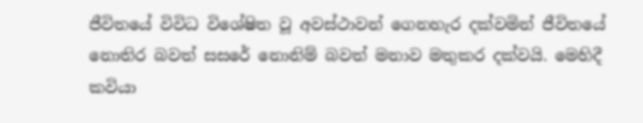ජීවිතයේ විවිධ විශේෂිත වූ අවස්ථාවන් ගෙනහැර දක්වමින් ජීවිතයේ නොතිර බවත් සසරේ නොනිම් බවත් මනාව මතුකර දක්වයි. මෙහිදී කවියා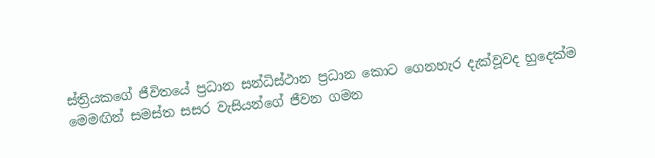ස්ත්‍රියකගේ ජීවිතයේ ප්‍රධාන සන්ධිස්ථාන ප්‍රධාන කොට ගෙනහැර දැක්වූවද හුදෙක්ම මෙමඟින් සමස්ත සසර වැසියන්ගේ ජීවන ගමන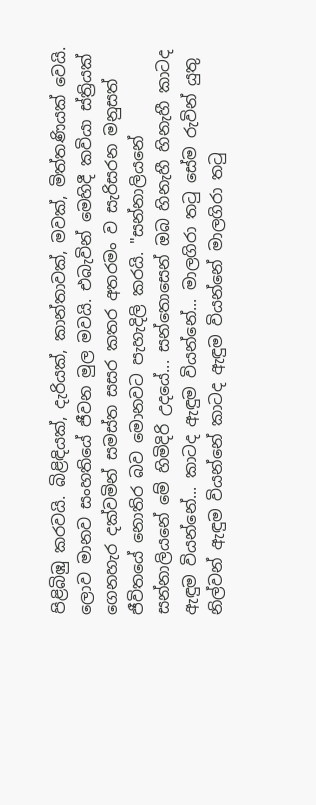පිළිබිඹු කරවයි. බිළිඳියක්, දැරියක්, කාන්තාවක්, මවක්, මිත්තණියක් වෙයි. ලොව මානව සංහතියේ ජීවන මුල මවයි. එබැවින් මෙහිදී කවියා ස්ත්‍රියක් ගෙනහැර දක්වමින් සමස්ත සසර කතර අතරමං ව සැරිසරන මනුසත් ජීවිතයේ නොතිර බව මොනවට පැහැදිලි කරයි. "සන්නාලියනේ සන්නාලියනේ මේ හිමිදිරි උදයේ... සන්තොසෙන් ඔබ හිනැහී හිනැහී කාටද ඇඳුම වියන්නේ... කාටද ඇඳුම වියන්නේ... මාලගිරා තටු සේම රුවින් යුතු නිල්වන් ඇඳුම වියන්නේ කාටද ඇඳුම වියන්නේ මාලගිරා තටු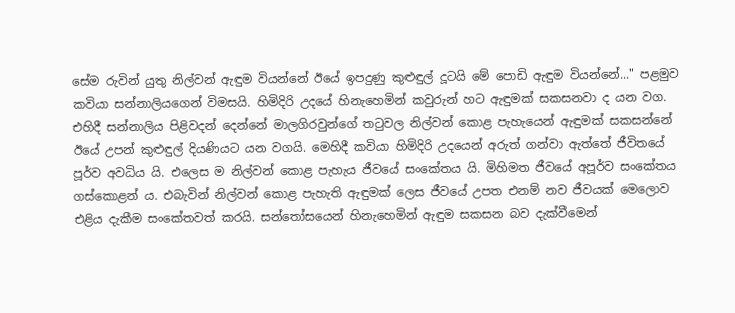සේම රුවින් යුතු නිල්වන් ඇඳුම වියන්නේ ඊයේ ඉපදුණු කුළුඳුල් දූටයි මේ පොඩි ඇඳුම වියන්නේ..." පළමුව කවියා සන්නාලියගෙන් විමසයි. හිමිදිරි උදයේ හිනැහෙමින් කවුරුන් හට ඇඳුමක් සකසනවා ද යන වග. එහිදී සන්නාලිය පිළිවදන් දෙන්නේ මාලගිරවුන්ගේ තටුවල නිල්වන් කොළ පැහැයෙන් ඇඳුමක් සකසන්නේ ඊයේ උපන් කුළුඳුල් දියණියට යන වගයි. මෙහිදී කවියා හිමිදිරි උදයෙන් අරුත් ගන්වා ඇත්තේ ජීවිතයේ පූර්ව අවධිය යි. එලෙස ම නිල්වන් කොළ පැහැය ජීවයේ සංකේතය යි. මිහිමත ජීවයේ අපූර්ව සංකේතය ගස්කොළන් ය. එබැවින් නිල්වන් කොළ පැහැති ඇඳුමක් ලෙස ජීවයේ උපත එනම් නව ජීවයක් මෙලොව එළිය දැකීම සංකේතවත් කරයි. සන්තෝසයෙන් හිනැහෙමින් ඇඳුම සකසන බව දැක්වීමෙන්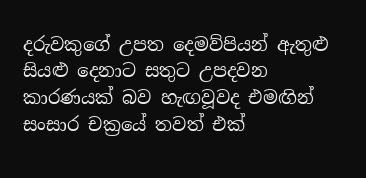දරුවකුගේ උපත දෙමව්පියන් ඇතුළු සියළු දෙනාට සතුට උපදවන කාරණයක් බව හැඟවූවද එමඟින් සංසාර චක්‍රයේ තවත් එක්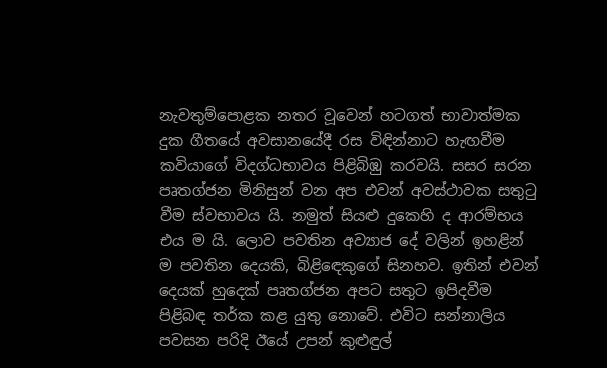නැවතුම්පොළක නතර වූවෙන් හටගත් භාවාත්මක දුක ගීතයේ අවසානයේදී රස විඳින්නාට හැඟවීම කවියාගේ විදග්ධභාවය පිළිබිඹු කරවයි. සසර සරන පෘතග්ජන මිනිසුන් වන අප එවන් අවස්ථාවක සතුටු වීම ස්වභාවය යි. නමුත් සියළු දුකෙහි ද ආරම්භය එය ම යි. ලොව පවතින අව්‍යාජ දේ වලින් ඉහළින් ම පවතින දෙයකි, බිළිඳෙකුගේ සිනහව. ඉතින් එවන් දෙයක් හුදෙක් පෘතග්ජන අපට සතුට ඉපිදවීම පිළිබඳ තර්ක කළ යුතු නොවේ. එවිට සන්නාලිය පවසන පරිදි ඊයේ උපන් කුළුඳුල්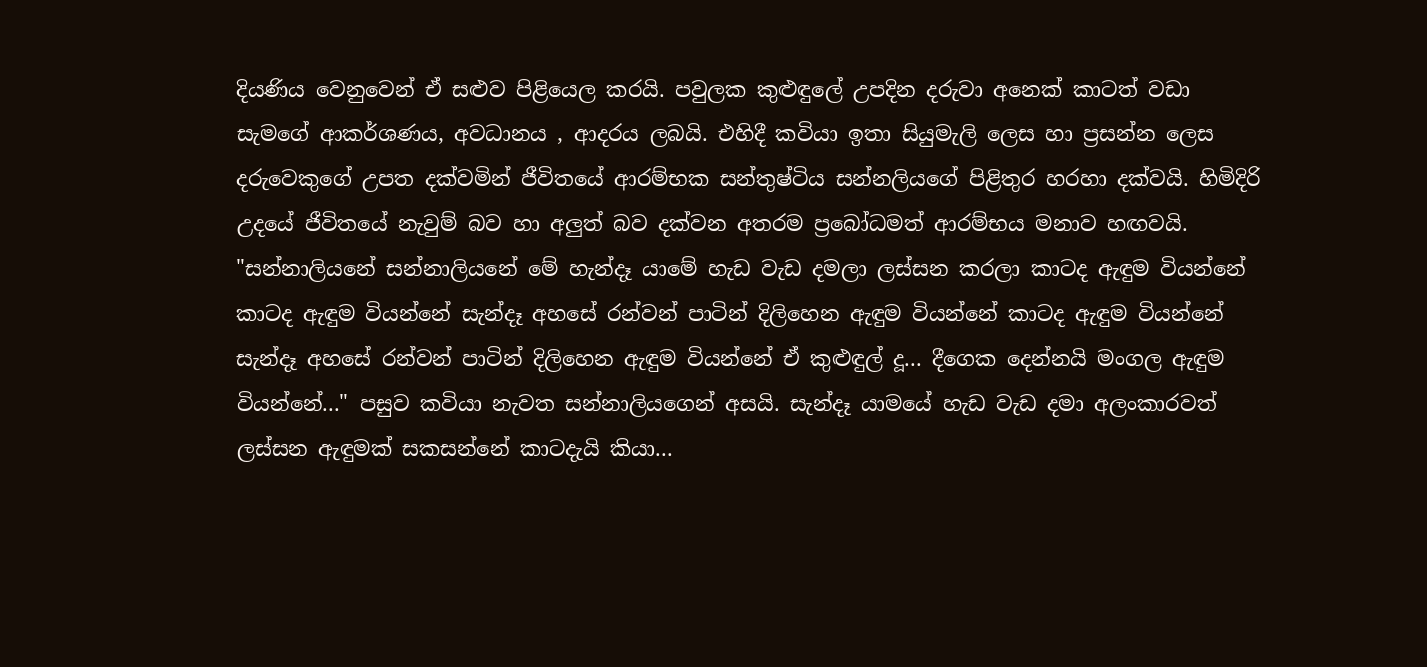දියණිය වෙනුවෙන් ඒ සළුව පිළියෙල කරයි. පවුලක කුළුඳුලේ උපදින දරුවා අනෙක් කාටත් වඩා සැමගේ ආකර්ශණය, අවධානය , ආදරය ලබයි. එහිදී කවියා ඉතා සියුමැලි ලෙස හා ප්‍රසන්න ලෙස දරුවෙකුගේ උපත දක්වමින් ජීවිතයේ ආරම්භක සන්තුෂ්ටිය සන්නලියගේ පිළිතුර හරහා දක්වයි. හිමිදිරි උදයේ ජීවිතයේ නැවුම් බව හා අලුත් බව දක්වන අතරම ප්‍රබෝධමත් ආරම්භය මනාව හඟවයි. "සන්නාලියනේ සන්නාලියනේ මේ හැන්දෑ යාමේ හැඩ වැඩ දමලා ලස්සන කරලා කාටද ඇඳුම වියන්නේ කාටද ඇඳුම වියන්නේ සැන්දෑ අහසේ රන්වන් පාටින් දිලිහෙන ඇඳුම වියන්නේ කාටද ඇඳුම වියන්නේ සැන්දෑ අහසේ රන්වන් පාටින් දිලිහෙන ඇඳුම වියන්නේ ඒ කුළුඳුල් දූ... දීගෙක දෙන්නයි මංගල ඇඳුම වියන්නේ..." පසුව කවියා නැවත සන්නාලියගෙන් අසයි. සැන්දෑ යාමයේ හැඩ වැඩ දමා අලංකාරවත් ලස්සන ඇඳුමක් සකසන්නේ කාටදැයි කියා...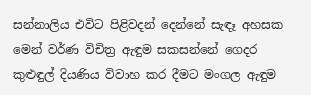සන්නාලිය එවිට පිළිවදන් දෙන්නේ සැඳෑ අහසක මෙන් වර්ණ විචිත්‍ර ඇඳුම සකසන්නේ ගෙදර කුළුඳුල් දියණිය විවාහ කර දීමට මංගල ඇඳුම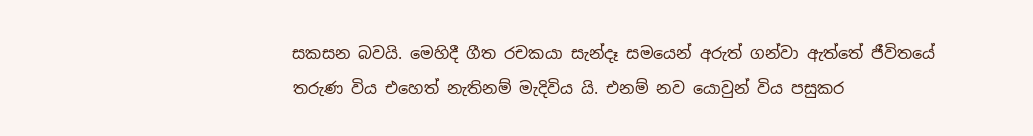සකසන බවයි. මෙහිදී ගීත රචකයා සැන්දෑ සමයෙන් අරුත් ගන්වා ඇත්තේ ජීවිතයේ තරුණ විය එහෙත් නැතිනම් මැදිවිය යි. එනම් නව යොවුන් විය පසුකර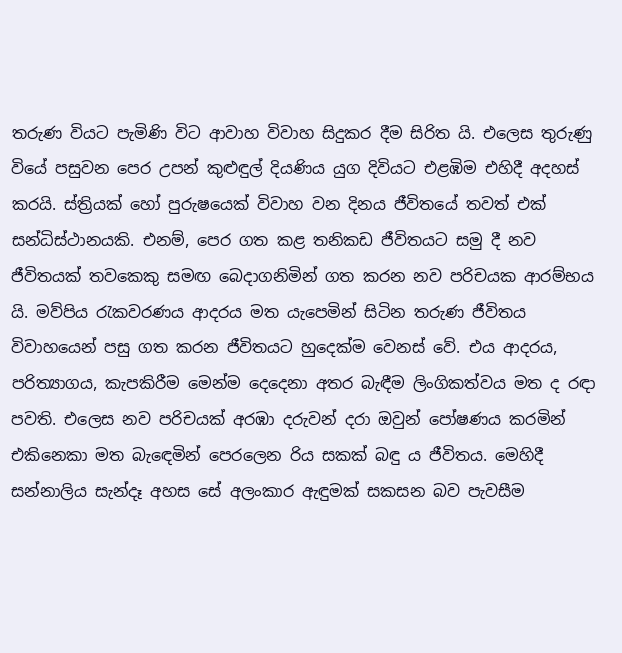තරුණ වියට පැමිණි විට ආවාහ විවාහ සිදුකර දීම සිරිත යි. එලෙස තුරුණු වියේ පසුවන පෙර උපන් කුළුඳුල් දියණිය යුග දිවියට එළඹිම එහිදී අදහස් කරයි. ස්ත්‍රියක් හෝ පුරුෂයෙක් විවාහ වන දිනය ජීවිතයේ තවත් එක් සන්ධිස්ථානයකි. එනම්, පෙර ගත කළ තනිකඩ ජීවිතයට සමු දී නව ජීවිතයක් තවකෙකු සමඟ බෙදාගනිමින් ගත කරන නව පරිචයක ආරම්භය යි. මව්පිය රැකවරණය ආදරය මත යැපෙමින් සිටින තරුණ ජීවිතය විවාහයෙන් පසු ගත කරන ජීවිතයට හුදෙක්ම වෙනස් වේ. එය ආදරය, පරිත්‍යාගය, කැපකිරීම මෙන්ම දෙදෙනා අතර බැඳීම ලිංගිකත්වය මත ද රඳා පවති. එලෙස නව පරිචයක් අරඹා දරුවන් දරා ඔවුන් පෝෂණය කරමින් එකිනෙකා මත බැඳෙමින් පෙරලෙන රිය සකක් බඳු ය ජීවිතය. මෙහිදී සන්නාලිය සැන්දෑ අහස සේ අලංකාර ඇඳුමක් සකසන බව පැවසීම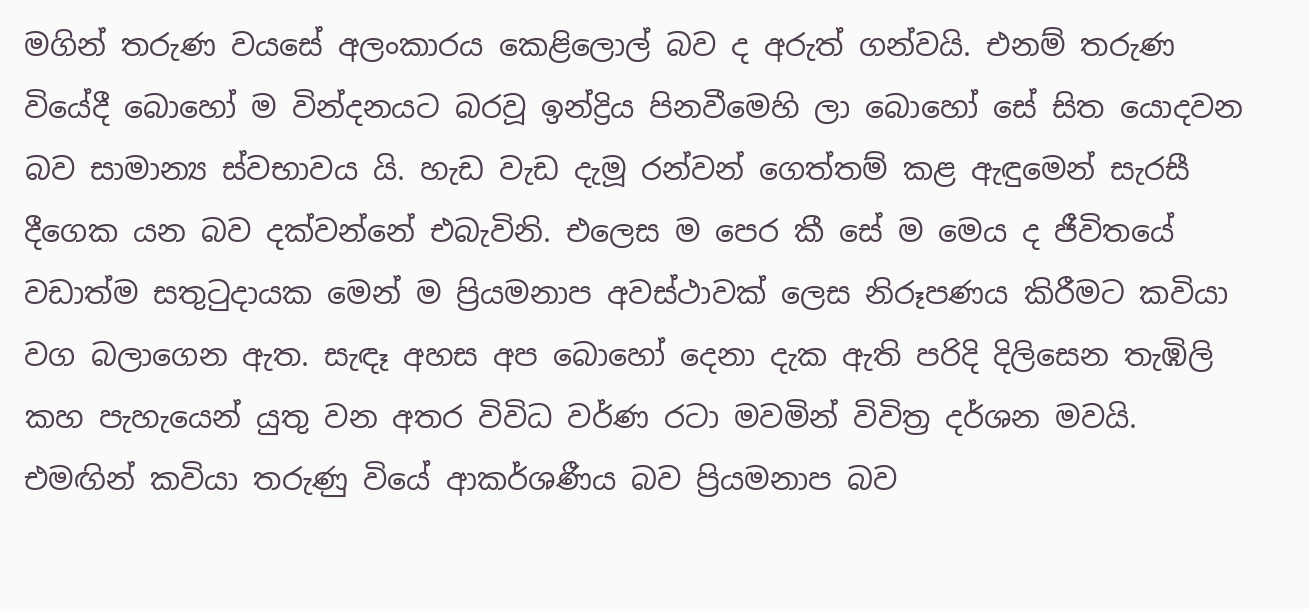මගින් තරුණ වයසේ අලංකාරය කෙළිලොල් බව ද අරුත් ගන්වයි. එනම් තරුණ වියේදී බොහෝ ම වින්දනයට බරවූ ඉන්ද්‍රිය පිනවීමෙහි ලා බොහෝ සේ සිත යොදවන බව සාමාන්‍ය ස්වභාවය යි. හැඩ වැඩ දැමූ රන්වන් ගෙත්තම් කළ ඇඳුමෙන් සැරසී දීගෙක යන බව දක්වන්නේ එබැවිනි. එලෙස ම පෙර කී සේ ම මෙය ද ජීවිතයේ වඩාත්ම සතුටුදායක මෙන් ම ප්‍රියමනාප අවස්ථාවක් ලෙස නිරූපණය කිරීමට කවියා වග බලාගෙන ඇත. සැඳෑ අහස අප බොහෝ දෙනා දැක ඇති පරිදි දිලිසෙන තැඹිලි කහ පැහැයෙන් යුතු වන අතර විවිධ වර්ණ රටා මවමින් විවිත්‍ර දර්ශන මවයි. එමඟින් කවියා තරුණු වියේ ආකර්ශණීය බව ප්‍රියමනාප බව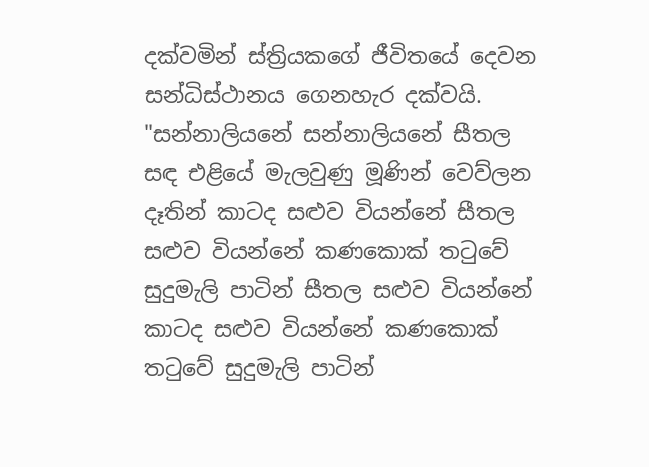දක්වමින් ස්ත්‍රියකගේ ජීවිතයේ දෙවන සන්ධිස්ථානය ගෙනහැර දක්වයි. "සන්නාලියනේ සන්නාලියනේ සීතල සඳ එළියේ මැලවුණු මූණින් වෙව්ලන දෑතින් කාටද සළුව වියන්නේ සීතල සළුව වියන්නේ කණකොක් තටුවේ සුදුමැලි පාටින් සීතල සළුව වියන්නේ කාටද සළුව වියන්නේ කණකොක් තටුවේ සුදුමැලි පාටින්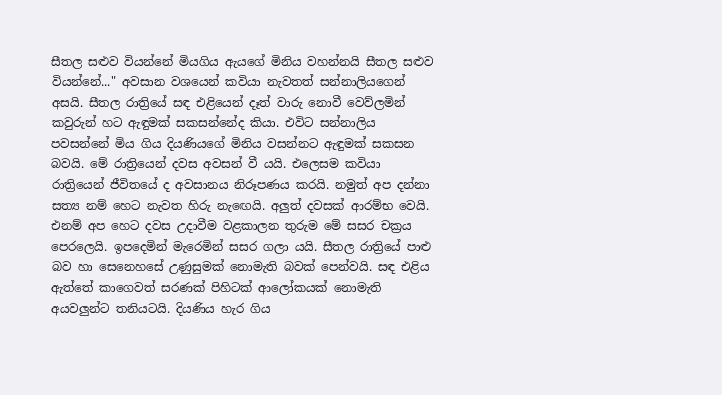සීතල සළුව වියන්නේ මියගිය ඇයගේ මිනිය වහන්නයි සීතල සළුව වියන්නේ..." අවසාන වශයෙන් කවියා නැවතත් සන්නාලියගෙන් අසයි. සීතල රාත්‍රියේ සඳ එළියෙන් දෑත් වාරු නොවී වෙව්ලමින් කවුරුන් හට ඇඳුමක් සකසන්නේද කියා. එවිට සන්නාලිය පවසන්නේ මිය ගිය දියණියගේ මිනිය වසන්නට ඇඳුමක් සකසන බවයි. මේ රාත්‍රියෙන් දවස අවසන් වී යයි. එලෙසම කවියා රාත්‍රියෙන් ජීවිතයේ ද අවසානය නිරූපණය කරයි. නමුත් අප දන්නා සත්‍ය නම් හෙට නැවත හිරු නැඟෙයි. අලුත් දවසක් ආරම්භ වෙයි. එනම් අප හෙට දවස උදාවීම වළකාලන තුරුම මේ සසර චක්‍රය පෙරලෙයි. ඉපදෙමින් මැරෙමින් සසර ගලා යයි. සීතල රාත්‍රියේ පාළු බව හා සෙනෙහසේ උණුසුමක් නොමැති බවක් පෙන්වයි. සඳ එළිය ඇත්තේ කාගෙවත් සරණක් පිහිටක් ආලෝකයක් නොමැති අයවලුන්ට තනියටයි. දියණිය හැර ගිය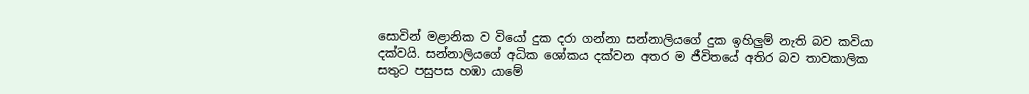සොවින් මළානික ව වියෝ දුක දරා ගන්නා සන්නාලියගේ දුක ඉහිලුම් නැති බව කවියා දක්වයි. සන්නාලියගේ අධික ශෝකය දක්වන අතර ම ජීවිතයේ අතිර බව තාවකාලික සතුට පසුපස හඹා යාමේ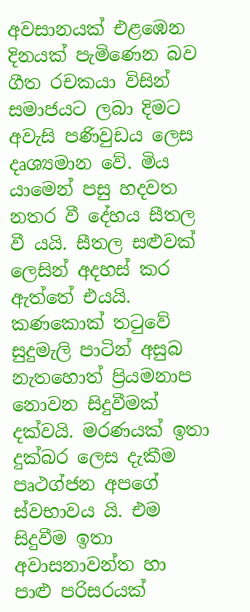අවසානයක් එළඹෙන දිනයක් පැමිණෙන බව ගීත රචකයා විසින් සමාජයට ලබා දිමට අවැසි පණිවුඩය ලෙස දෘශ්‍යමාන වේ. මිය යාමෙන් පසු හදවත නතර වී දේහය සීතල වී යයි. සීතල සළුවක් ලෙසින් අදහස් කර ඇත්තේ එයයි. කණකොක් තටුවේ සුදුමැලි පාටින් අසුබ නැතහොත් ප්‍රියමනාප නොවන සිදුවීමක් දක්වයි. මරණයක් ඉතා දුක්බර ලෙස දැකීම පෘථග්ජන අපගේ ස්වභාවය යි. එම සිදුවීම ඉතා අවාසනාවන්ත හා පාළු පරිසරයක්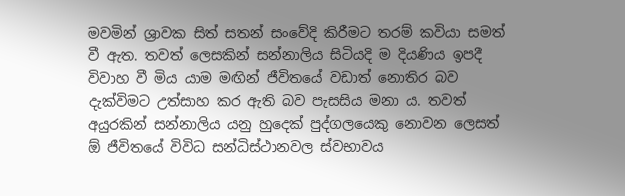මවමින් ශ්‍රාවක සිත් සතන් සංවේදි කිරීමට තරම් කවියා සමත් වී ඇත. තවත් ලෙසකින් සන්නාලිය සිටියදි ම දියණිය ඉපදී විවාහ වී මිය යාම මඟින් ජීවිතයේ වඩාත් නොතිර බව දැක්විමට උත්සාහ කර ඇති බව පැසසිය මනා ය. තවත් අයුරකින් සන්නාලිය යනු හුදෙක් පුද්ගලයෙකු නොවන ලෙසත් ඕ ජීවිතයේ විවිධ සන්ධිස්ථානවල ස්වභාවය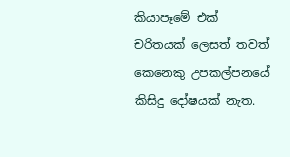කියාපෑමේ එක් චරිතයක් ලෙසත් තවත් කෙනෙකු උපකල්පනයේ කිසිදු දෝෂයක් නැත.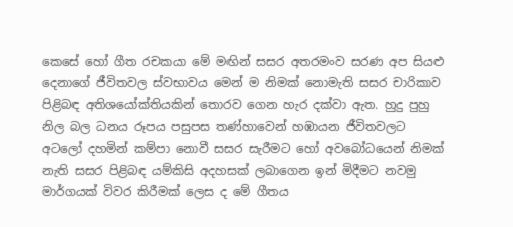කෙසේ හෝ ගීත රචකයා මේ මඟින් සසර අතරමංව සරණ අප සියළු දෙනාගේ ජීවිතවල ස්වභාවය මෙන් ම නිමක් නොමැති සසර චාරිකාව පිළිබඳ අතිශයෝක්තියකින් තොරව ගෙන හැර දක්වා ඇත. හුදු පුහු නිල බල ධනය රූපය පසුපස තණ්හාවෙන් හඹායන ජීවිතවලට අටලෝ දහමින් කම්පා නොවී සසර සැරීමට හෝ අවබෝධයෙන් නිමක් නැති සසර පිළිබඳ යම්කිසි අදහසක් ලබාගෙන ඉන් මිදීමට නවමු මාර්ගයක් විවර කිරීමක් ලෙස ද මේ ගීතය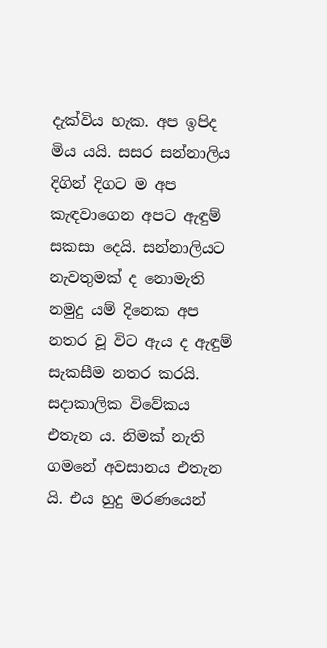දැක්විය හැක. අප ඉපිද මිය යයි. සසර සන්නාලිය දිගින් දිගට ම අප කැඳවාගෙන අපට ඇඳුම් සකසා දෙයි. සන්නාලියට නැවතුමක් ද නොමැති නමුදු යම් දිනෙක අප නතර වූ විට ඇය ද ඇඳුම් සැකසීම නතර කරයි. සදාකාලික විවේකය එතැන ය. නිමක් නැති ගමනේ අවසානය එතැන යි. එය හුදු මරණයෙන්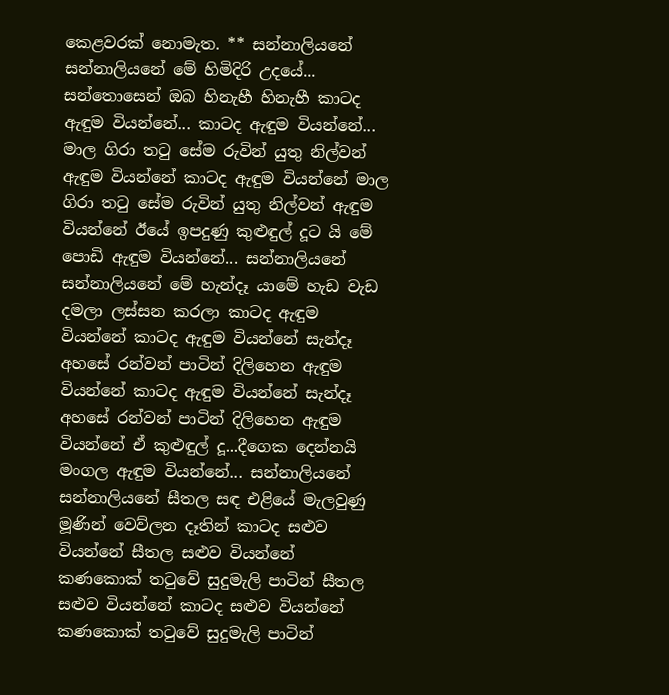කෙළවරක් නොමැත. ** සන්නාලියනේ සන්නාලියනේ මේ හිමිදිරි උදයේ... සන්තොසෙන් ඔබ හිනැහී හිනැහී කාටද ඇඳුම වියන්නේ... කාටද ඇඳුම වියන්නේ... මාල ගිරා තටු සේම රුවින් යුතු නිල්වන් ඇඳුම වියන්නේ කාටද ඇඳුම වියන්නේ මාල ගිරා තටු සේම රුවින් යුතු නිල්වන් ඇඳුම වියන්නේ ඊයේ ඉපදුණු කුළුඳුල් දූට යි මේ පොඩි ඇඳුම වියන්නේ... සන්නාලියනේ සන්නාලියනේ මේ හැන්දෑ යාමේ හැඩ වැඩ දමලා ලස්සන කරලා කාටද ඇඳුම වියන්නේ කාටද ඇඳුම වියන්නේ සැන්දෑ අහසේ රන්වන් පාටින් දිලිහෙන ඇඳුම වියන්නේ කාටද ඇඳුම වියන්නේ සැන්දෑ අහසේ රන්වන් පාටින් දිලිහෙන ඇඳුම වියන්නේ ඒ කුළුඳුල් දූ...දීගෙක දෙන්නයි මංගල ඇඳුම වියන්නේ... සන්නාලියනේ සන්නාලියනේ සීතල සඳ එළියේ මැලවුණු මූණින් වෙව්ලන දෑතින් කාටද සළුව වියන්නේ සීතල සළුව වියන්නේ කණකොක් තටුවේ සුදුමැලි පාටින් සීතල සළුව වියන්නේ කාටද සළුව වියන්නේ කණකොක් තටුවේ සුදුමැලි පාටින්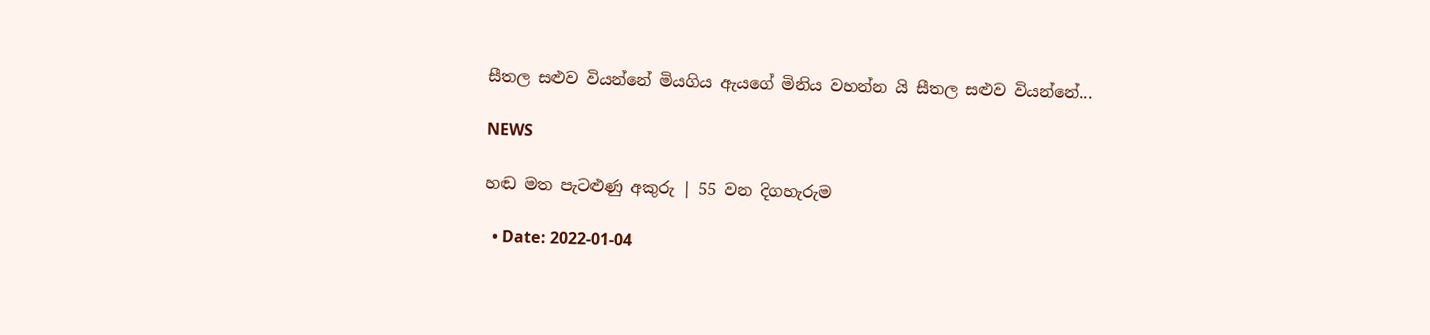සීතල සළුව වියන්නේ මියගිය ඇයගේ මිනිය වහන්න යි සීතල සළුව වියන්නේ...

NEWS

හඬ මත පැටළුණු අකුරු | 55 වන දිගහැරුම

  • Date: 2022-01-04